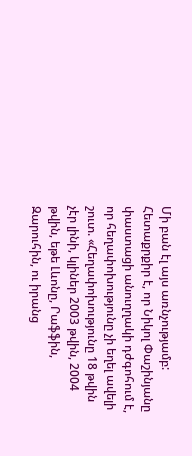Մի բան էլ այս առնչությամբ: Հետաքրքիր է, որ Նիկոլ Փաշինյանը փաստացի անուղղակի դժգոհում է, որ հեղափոխությունը չի եղել ավելի շուտ. «Հեղափոխությունը 18 թվին չէր լինի, կլիներ 2003 թվին, 2004 թվին, եթե Լևոնը, Րաֆֆին, Զարուհին, ու իրանց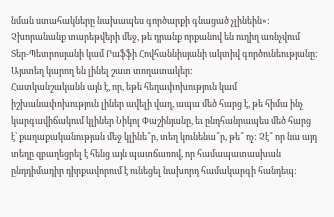նման ստահակները նախապես գործարքի գնացած չլինեին»:
Չխորանանք տարեթվերի մեջ, թե դրանք որքանով են ուղիղ առնչվում Տեր-Պետրոսյանի կամ Րաֆֆի Հովհաննիսյանի ակտիվ գործունեությանը: Այստեղ կարող են լինել շատ տողատակեր:
Հատկանշականն այն է, որ, եթե հեղափոխություն կամ իշխանափոխություն լիներ ավելի վաղ, ապա մեծ հարց է, թե հիմա ինչ կարգավիճակում կլիներ Նիկոլ Փաշինյանը, եւ ընդհանրապես մեծ հարց է՝ քաղաքականության մեջ կլինե՞ր, տեղ կունենա՞ր, թե՞ ոչ: Չէ՞ որ նա այդ տեղը զբաղեցրել է հենց այն պատճառով, որ համապատասխան ընդդիմադիր դիրքավորում է ունեցել նախորդ համակարգի հանդեպ: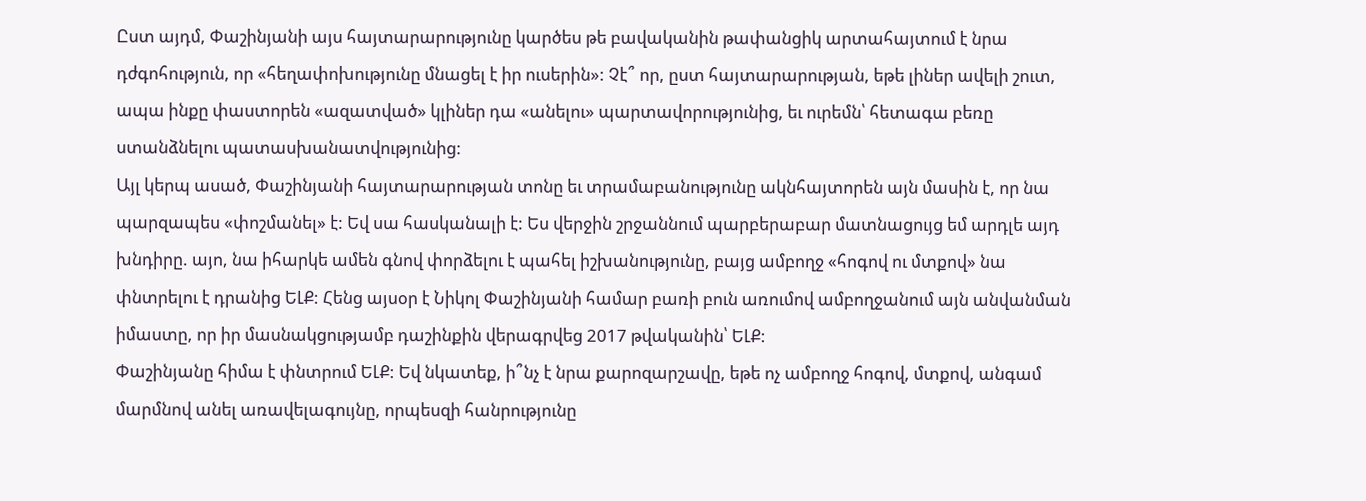Ըստ այդմ, Փաշինյանի այս հայտարարությունը կարծես թե բավականին թափանցիկ արտահայտում է նրա դժգոհություն, որ «հեղափոխությունը մնացել է իր ուսերին»: Չէ՞ որ, ըստ հայտարարության, եթե լիներ ավելի շուտ, ապա ինքը փաստորեն «ազատված» կլիներ դա «անելու» պարտավորությունից, եւ ուրեմն՝ հետագա բեռը ստանձնելու պատասխանատվությունից:
Այլ կերպ ասած, Փաշինյանի հայտարարության տոնը եւ տրամաբանությունը ակնհայտորեն այն մասին է, որ նա պարզապես «փոշմանել» է: Եվ սա հասկանալի է: Ես վերջին շրջաննում պարբերաբար մատնացույց եմ արդլե այդ խնդիրը. այո, նա իհարկե ամեն գնով փորձելու է պահել իշխանությունը, բայց ամբողջ «հոգով ու մտքով» նա փնտրելու է դրանից ԵԼՔ: Հենց այսօր է Նիկոլ Փաշինյանի համար բառի բուն առումով ամբողջանում այն անվանման իմաստը, որ իր մասնակցությամբ դաշինքին վերագրվեց 2017 թվականին՝ ԵԼՔ:
Փաշինյանը հիմա է փնտրում ԵԼՔ: Եվ նկատեք, ի՞նչ է նրա քարոզարշավը, եթե ոչ ամբողջ հոգով, մտքով, անգամ մարմնով անել առավելագույնը, որպեսզի հանրությունը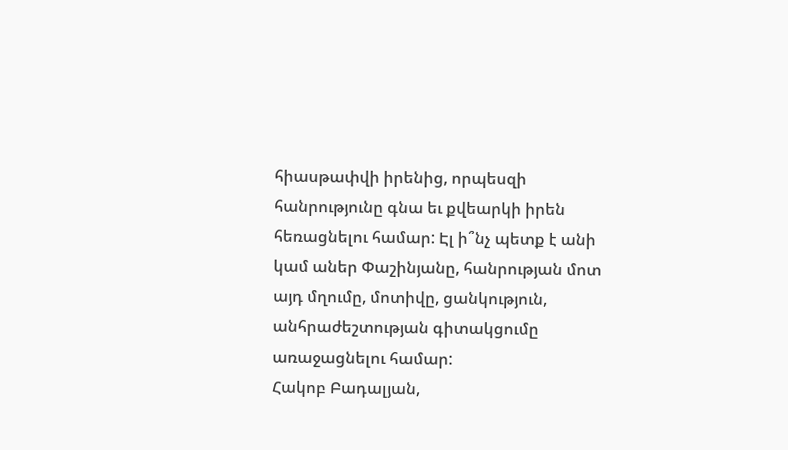հիասթափվի իրենից, որպեսզի հանրությունը գնա եւ քվեարկի իրեն հեռացնելու համար: Էլ ի՞նչ պետք է անի կամ աներ Փաշինյանը, հանրության մոտ այդ մղումը, մոտիվը, ցանկություն, անհրաժեշտության գիտակցումը առաջացնելու համար:
Հակոբ Բադալյան,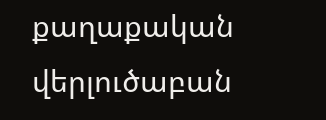քաղաքական վերլուծաբան